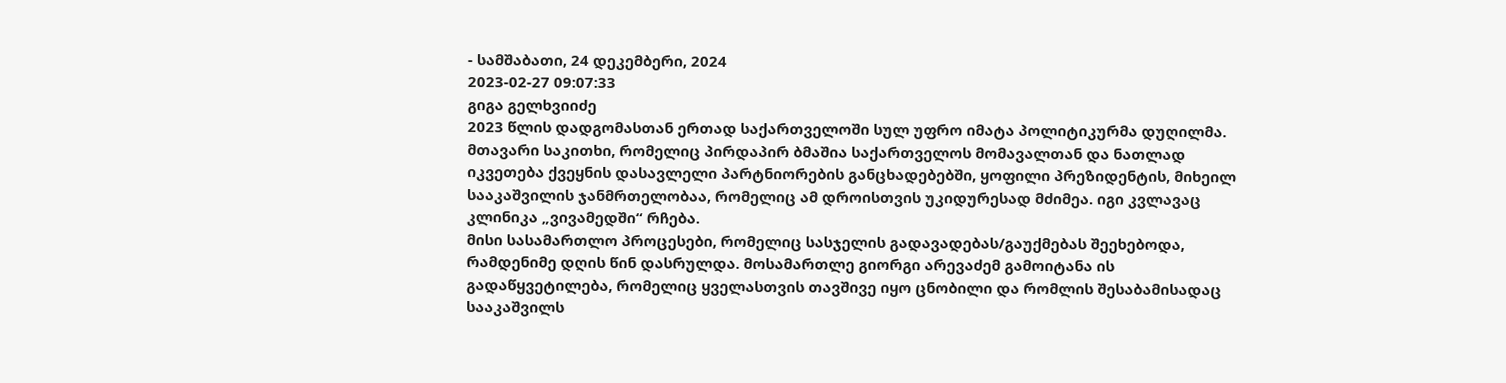- სამშაბათი, 24 დეკემბერი, 2024
2023-02-27 09:07:33
გიგა გელხვიიძე
2023 წლის დადგომასთან ერთად საქართველოში სულ უფრო იმატა პოლიტიკურმა დუღილმა. მთავარი საკითხი, რომელიც პირდაპირ ბმაშია საქართველოს მომავალთან და ნათლად იკვეთება ქვეყნის დასავლელი პარტნიორების განცხადებებში, ყოფილი პრეზიდენტის, მიხეილ სააკაშვილის ჯანმრთელობაა, რომელიც ამ დროისთვის უკიდურესად მძიმეა. იგი კვლავაც კლინიკა „ვივამედში“ რჩება.
მისი სასამართლო პროცესები, რომელიც სასჯელის გადავადებას/გაუქმებას შეეხებოდა, რამდენიმე დღის წინ დასრულდა. მოსამართლე გიორგი არევაძემ გამოიტანა ის გადაწყვეტილება, რომელიც ყველასთვის თავშივე იყო ცნობილი და რომლის შესაბამისადაც სააკაშვილს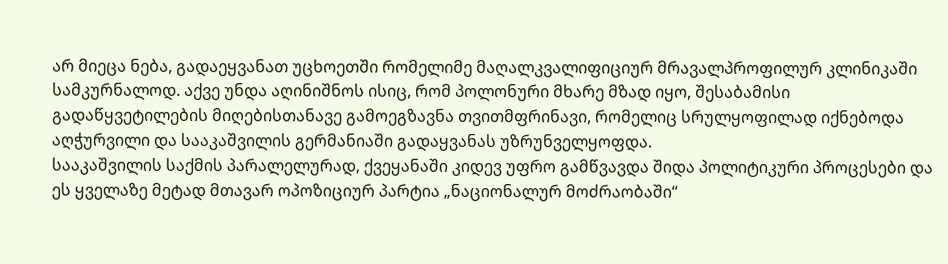არ მიეცა ნება, გადაეყვანათ უცხოეთში რომელიმე მაღალკვალიფიციურ მრავალპროფილურ კლინიკაში სამკურნალოდ. აქვე უნდა აღინიშნოს ისიც, რომ პოლონური მხარე მზად იყო, შესაბამისი გადაწყვეტილების მიღებისთანავე გამოეგზავნა თვითმფრინავი, რომელიც სრულყოფილად იქნებოდა აღჭურვილი და სააკაშვილის გერმანიაში გადაყვანას უზრუნველყოფდა.
სააკაშვილის საქმის პარალელურად, ქვეყანაში კიდევ უფრო გამწვავდა შიდა პოლიტიკური პროცესები და ეს ყველაზე მეტად მთავარ ოპოზიციურ პარტია „ნაციონალურ მოძრაობაში“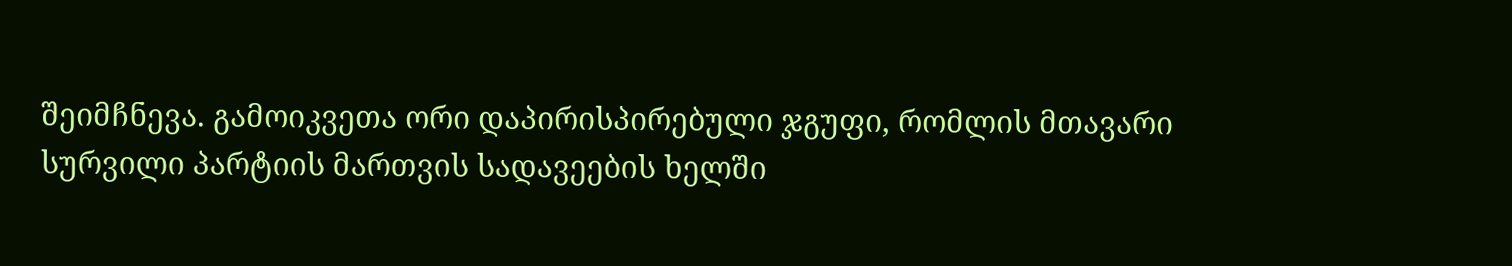შეიმჩნევა. გამოიკვეთა ორი დაპირისპირებული ჯგუფი, რომლის მთავარი სურვილი პარტიის მართვის სადავეების ხელში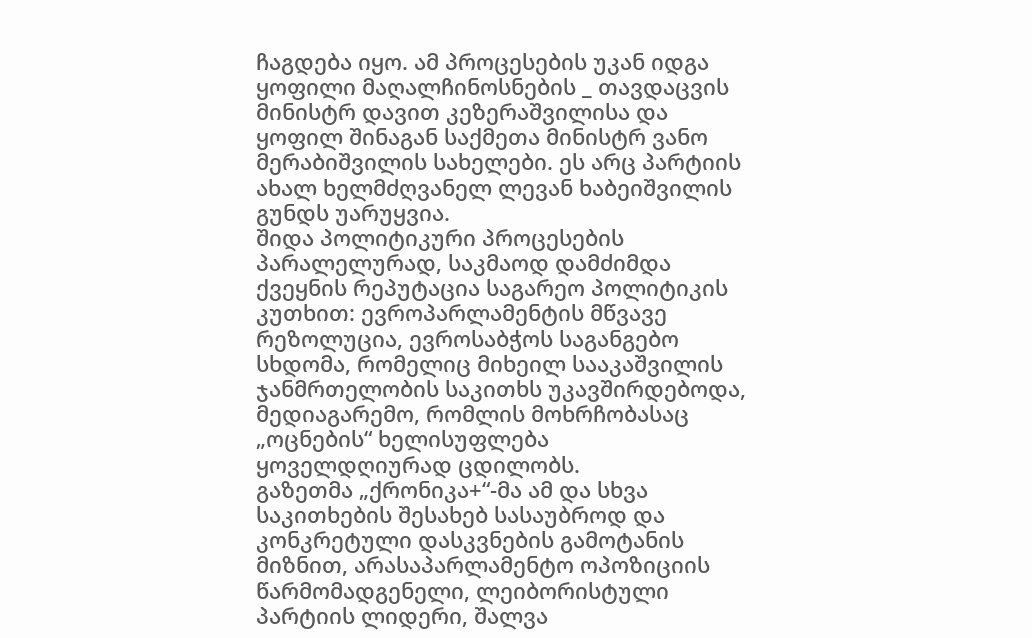ჩაგდება იყო. ამ პროცესების უკან იდგა ყოფილი მაღალჩინოსნების _ თავდაცვის მინისტრ დავით კეზერაშვილისა და ყოფილ შინაგან საქმეთა მინისტრ ვანო მერაბიშვილის სახელები. ეს არც პარტიის ახალ ხელმძღვანელ ლევან ხაბეიშვილის გუნდს უარუყვია.
შიდა პოლიტიკური პროცესების პარალელურად, საკმაოდ დამძიმდა ქვეყნის რეპუტაცია საგარეო პოლიტიკის კუთხით: ევროპარლამენტის მწვავე რეზოლუცია, ევროსაბჭოს საგანგებო სხდომა, რომელიც მიხეილ სააკაშვილის ჯანმრთელობის საკითხს უკავშირდებოდა, მედიაგარემო, რომლის მოხრჩობასაც „ოცნების“ ხელისუფლება ყოველდღიურად ცდილობს.
გაზეთმა „ქრონიკა+“-მა ამ და სხვა საკითხების შესახებ სასაუბროდ და კონკრეტული დასკვნების გამოტანის მიზნით, არასაპარლამენტო ოპოზიციის წარმომადგენელი, ლეიბორისტული პარტიის ლიდერი, შალვა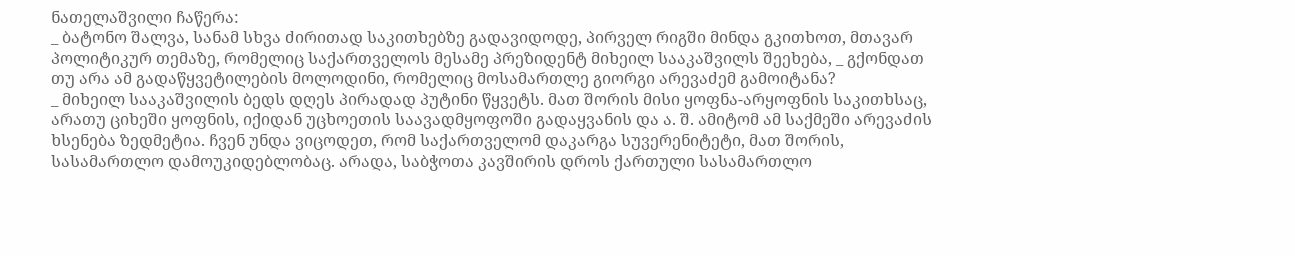ნათელაშვილი ჩაწერა:
_ ბატონო შალვა, სანამ სხვა ძირითად საკითხებზე გადავიდოდე, პირველ რიგში მინდა გკითხოთ, მთავარ პოლიტიკურ თემაზე, რომელიც საქართველოს მესამე პრეზიდენტ მიხეილ სააკაშვილს შეეხება, _ გქონდათ თუ არა ამ გადაწყვეტილების მოლოდინი, რომელიც მოსამართლე გიორგი არევაძემ გამოიტანა?
_ მიხეილ სააკაშვილის ბედს დღეს პირადად პუტინი წყვეტს. მათ შორის მისი ყოფნა-არყოფნის საკითხსაც, არათუ ციხეში ყოფნის, იქიდან უცხოეთის საავადმყოფოში გადაყვანის და ა. შ. ამიტომ ამ საქმეში არევაძის ხსენება ზედმეტია. ჩვენ უნდა ვიცოდეთ, რომ საქართველომ დაკარგა სუვერენიტეტი, მათ შორის, სასამართლო დამოუკიდებლობაც. არადა, საბჭოთა კავშირის დროს ქართული სასამართლო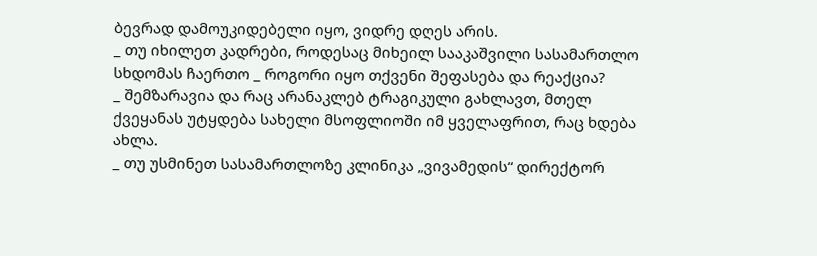ბევრად დამოუკიდებელი იყო, ვიდრე დღეს არის.
_ თუ იხილეთ კადრები, როდესაც მიხეილ სააკაშვილი სასამართლო სხდომას ჩაერთო _ როგორი იყო თქვენი შეფასება და რეაქცია?
_ შემზარავია და რაც არანაკლებ ტრაგიკული გახლავთ, მთელ ქვეყანას უტყდება სახელი მსოფლიოში იმ ყველაფრით, რაც ხდება ახლა.
_ თუ უსმინეთ სასამართლოზე კლინიკა „ვივამედის“ დირექტორ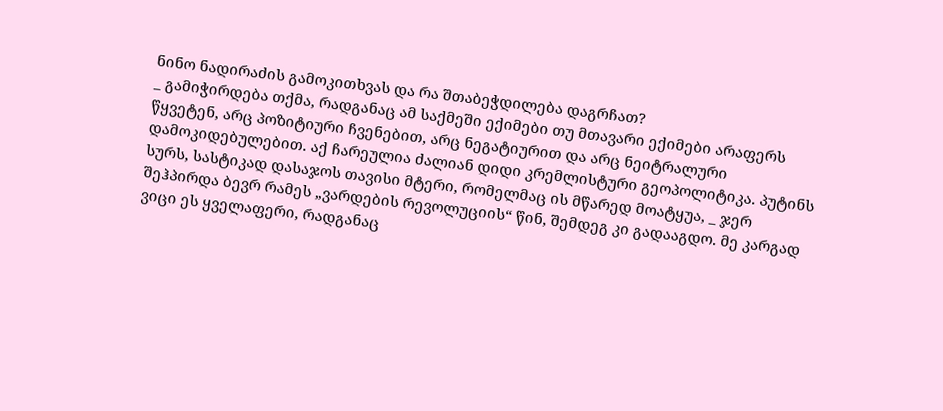ნინო ნადირაძის გამოკითხვას და რა შთაბეჭდილება დაგრჩათ?
_ გამიჭირდება თქმა, რადგანაც ამ საქმეში ექიმები თუ მთავარი ექიმები არაფერს წყვეტენ, არც პოზიტიური ჩვენებით, არც ნეგატიურით და არც ნეიტრალური დამოკიდებულებით. აქ ჩარეულია ძალიან დიდი კრემლისტური გეოპოლიტიკა. პუტინს სურს, სასტიკად დასაჯოს თავისი მტერი, რომელმაც ის მწარედ მოატყუა, _ ჯერ შეჰპირდა ბევრ რამეს „ვარდების რევოლუციის“ წინ, შემდეგ კი გადააგდო. მე კარგად ვიცი ეს ყველაფერი, რადგანაც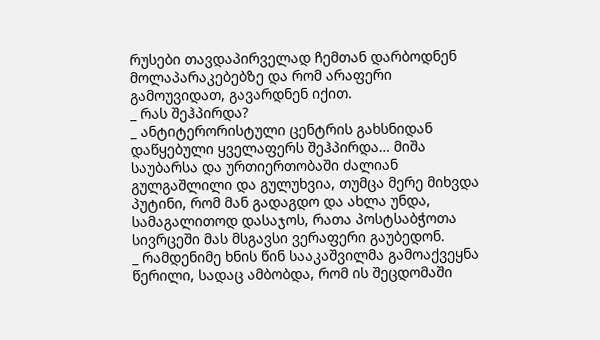რუსები თავდაპირველად ჩემთან დარბოდნენ მოლაპარაკებებზე და რომ არაფერი გამოუვიდათ, გავარდნენ იქით.
_ რას შეჰპირდა?
_ ანტიტერორისტული ცენტრის გახსნიდან დაწყებული ყველაფერს შეჰპირდა… მიშა საუბარსა და ურთიერთობაში ძალიან გულგაშლილი და გულუხვია, თუმცა მერე მიხვდა პუტინი, რომ მან გადაგდო და ახლა უნდა, სამაგალითოდ დასაჯოს, რათა პოსტსაბჭოთა სივრცეში მას მსგავსი ვერაფერი გაუბედონ.
_ რამდენიმე ხნის წინ სააკაშვილმა გამოაქვეყნა წერილი, სადაც ამბობდა, რომ ის შეცდომაში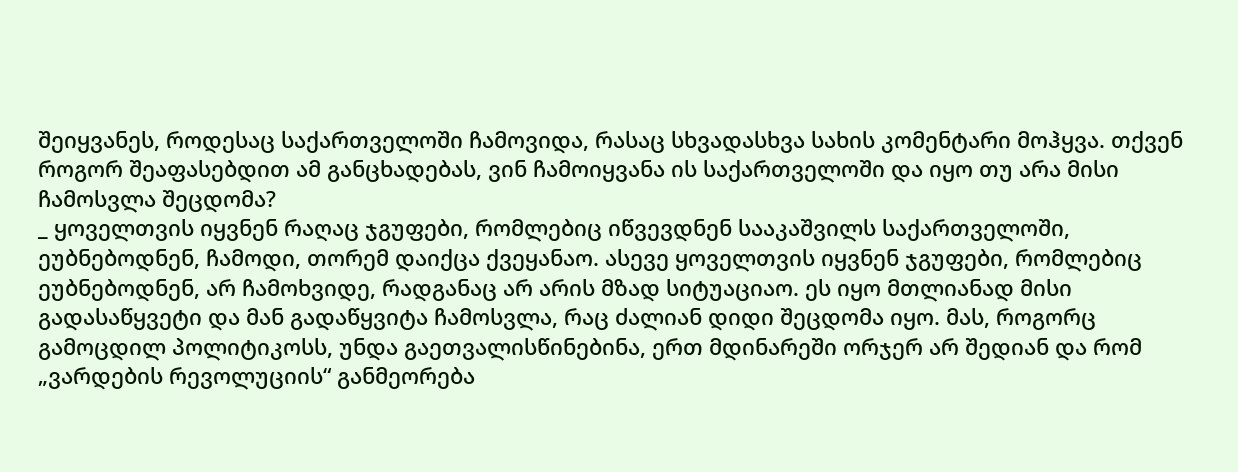შეიყვანეს, როდესაც საქართველოში ჩამოვიდა, რასაც სხვადასხვა სახის კომენტარი მოჰყვა. თქვენ როგორ შეაფასებდით ამ განცხადებას, ვინ ჩამოიყვანა ის საქართველოში და იყო თუ არა მისი ჩამოსვლა შეცდომა?
_ ყოველთვის იყვნენ რაღაც ჯგუფები, რომლებიც იწვევდნენ სააკაშვილს საქართველოში, ეუბნებოდნენ, ჩამოდი, თორემ დაიქცა ქვეყანაო. ასევე ყოველთვის იყვნენ ჯგუფები, რომლებიც ეუბნებოდნენ, არ ჩამოხვიდე, რადგანაც არ არის მზად სიტუაციაო. ეს იყო მთლიანად მისი გადასაწყვეტი და მან გადაწყვიტა ჩამოსვლა, რაც ძალიან დიდი შეცდომა იყო. მას, როგორც გამოცდილ პოლიტიკოსს, უნდა გაეთვალისწინებინა, ერთ მდინარეში ორჯერ არ შედიან და რომ „ვარდების რევოლუციის“ განმეორება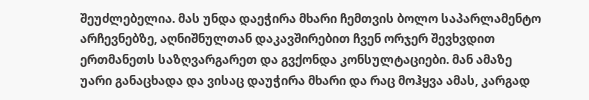შეუძლებელია. მას უნდა დაეჭირა მხარი ჩემთვის ბოლო საპარლამენტო არჩევნებზე, აღნიშნულთან დაკავშირებით ჩვენ ორჯერ შევხვდით ერთმანეთს საზღვარგარეთ და გვქონდა კონსულტაციები. მან ამაზე უარი განაცხადა და ვისაც დაუჭირა მხარი და რაც მოჰყვა ამას, კარგად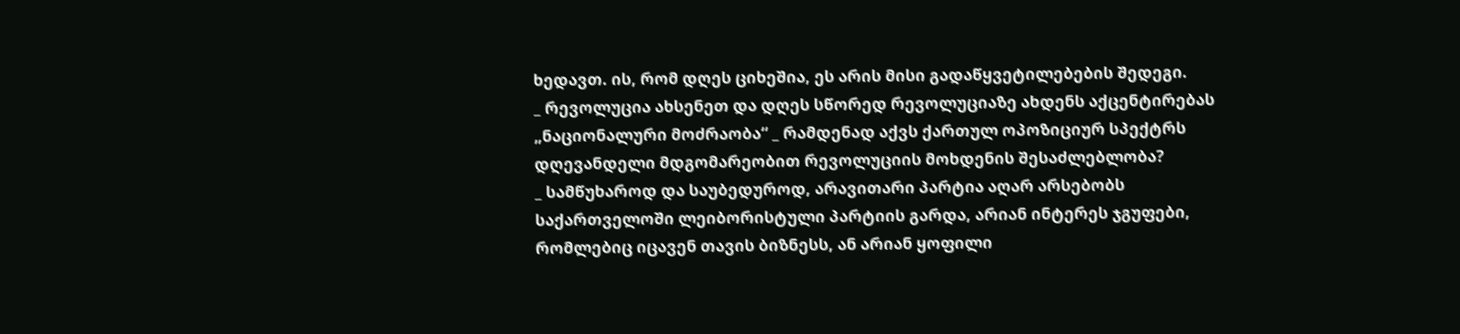ხედავთ. ის, რომ დღეს ციხეშია, ეს არის მისი გადაწყვეტილებების შედეგი.
_ რევოლუცია ახსენეთ და დღეს სწორედ რევოლუციაზე ახდენს აქცენტირებას „ნაციონალური მოძრაობა“ _ რამდენად აქვს ქართულ ოპოზიციურ სპექტრს დღევანდელი მდგომარეობით რევოლუციის მოხდენის შესაძლებლობა?
_ სამწუხაროდ და საუბედუროდ, არავითარი პარტია აღარ არსებობს საქართველოში ლეიბორისტული პარტიის გარდა, არიან ინტერეს ჯგუფები, რომლებიც იცავენ თავის ბიზნესს, ან არიან ყოფილი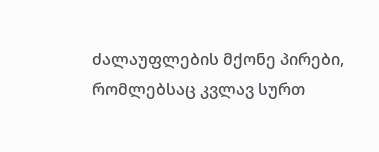ძალაუფლების მქონე პირები, რომლებსაც კვლავ სურთ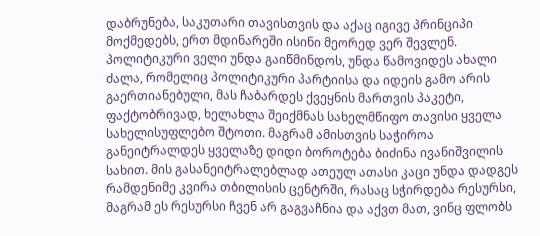დაბრუნება, საკუთარი თავისთვის და აქაც იგივე პრინციპი მოქმედებს, ერთ მდინარეში ისინი მეორედ ვერ შევლენ. პოლიტიკური ველი უნდა გაიწმინდოს, უნდა წამოვიდეს ახალი ძალა, რომელიც პოლიტიკური პარტიისა და იდეის გამო არის გაერთიანებული, მას ჩაბარდეს ქვეყნის მართვის პაკეტი, ფაქტობრივად, ხელახლა შეიქმნას სახელმწიფო თავისი ყველა სახელისუფლებო შტოთი. მაგრამ ამისთვის საჭიროა განეიტრალდეს ყველაზე დიდი ბოროტება ბიძინა ივანიშვილის სახით. მის გასანეიტრალებლად ათეულ ათასი კაცი უნდა დადგეს რამდენიმე კვირა თბილისის ცენტრში, რასაც სჭირდება რესურსი, მაგრამ ეს რესურსი ჩვენ არ გაგვაჩნია და აქვთ მათ, ვინც ფლობს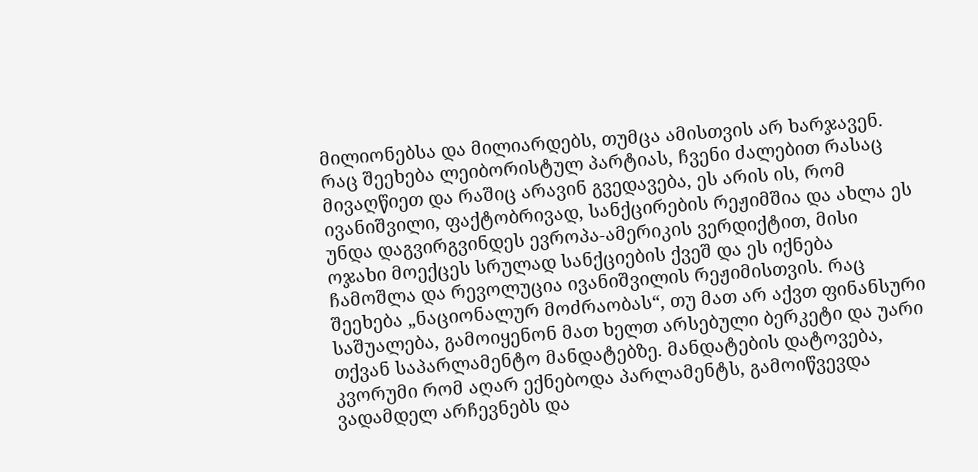მილიონებსა და მილიარდებს, თუმცა ამისთვის არ ხარჯავენ. რაც შეეხება ლეიბორისტულ პარტიას, ჩვენი ძალებით რასაც მივაღწიეთ და რაშიც არავინ გვედავება, ეს არის ის, რომ ივანიშვილი, ფაქტობრივად, სანქცირების რეჟიმშია და ახლა ეს უნდა დაგვირგვინდეს ევროპა-ამერიკის ვერდიქტით, მისი ოჯახი მოექცეს სრულად სანქციების ქვეშ და ეს იქნება ჩამოშლა და რევოლუცია ივანიშვილის რეჟიმისთვის. რაც შეეხება „ნაციონალურ მოძრაობას“, თუ მათ არ აქვთ ფინანსური საშუალება, გამოიყენონ მათ ხელთ არსებული ბერკეტი და უარი თქვან საპარლამენტო მანდატებზე. მანდატების დატოვება, კვორუმი რომ აღარ ექნებოდა პარლამენტს, გამოიწვევდა ვადამდელ არჩევნებს და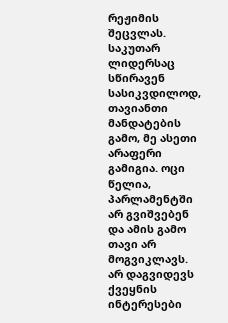რეჟიმის შეცვლას. საკუთარ ლიდერსაც სწირავენ სასიკვდილოდ, თავიანთი მანდატების გამო, მე ასეთი არაფერი გამიგია. ოცი წელია, პარლამენტში არ გვიშვებენ და ამის გამო თავი არ მოგვიკლავს. არ დაგვიდევს ქვეყნის ინტერესები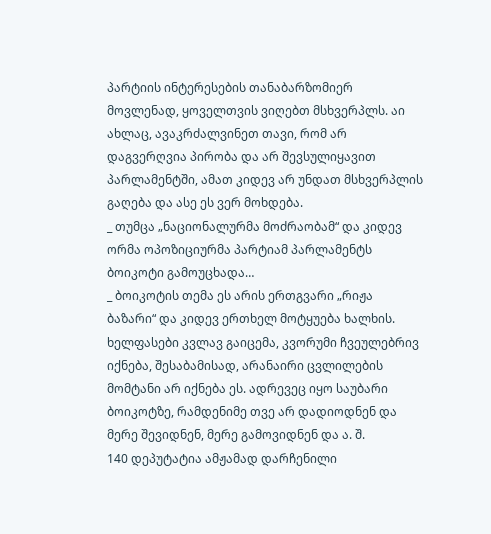პარტიის ინტერესების თანაბარზომიერ მოვლენად, ყოველთვის ვიღებთ მსხვერპლს. აი ახლაც, ავაკრძალვინეთ თავი, რომ არ დაგვერღვია პირობა და არ შევსულიყავით პარლამენტში, ამათ კიდევ არ უნდათ მსხვერპლის გაღება და ასე ეს ვერ მოხდება.
_ თუმცა „ნაციონალურმა მოძრაობამ“ და კიდევ ორმა ოპოზიციურმა პარტიამ პარლამენტს ბოიკოტი გამოუცხადა…
_ ბოიკოტის თემა ეს არის ერთგვარი „რიჟა ბაზარი“ და კიდევ ერთხელ მოტყუება ხალხის. ხელფასები კვლავ გაიცემა, კვორუმი ჩვეულებრივ იქნება, შესაბამისად, არანაირი ცვლილების მომტანი არ იქნება ეს. ადრევეც იყო საუბარი ბოიკოტზე, რამდენიმე თვე არ დადიოდნენ და მერე შევიდნენ, მერე გამოვიდნენ და ა. შ.
140 დეპუტატია ამჟამად დარჩენილი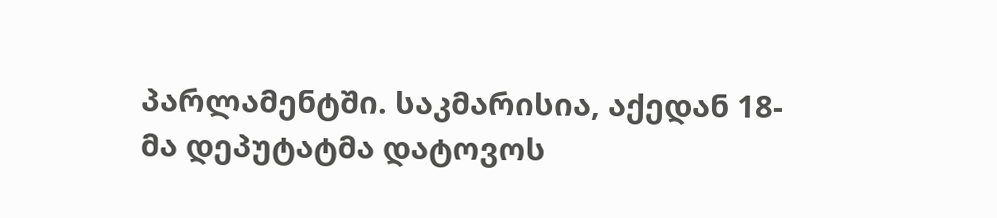პარლამენტში. საკმარისია, აქედან 18-მა დეპუტატმა დატოვოს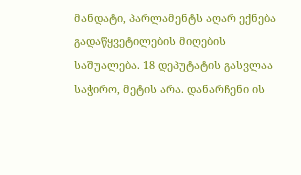მანდატი, პარლამენტს აღარ ექნება გადაწყვეტილების მიღების საშუალება. 18 დეპუტატის გასვლაა საჭირო, მეტის არა. დანარჩენი ის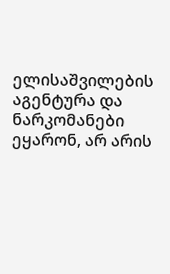ელისაშვილების აგენტურა და ნარკომანები ეყარონ, არ არის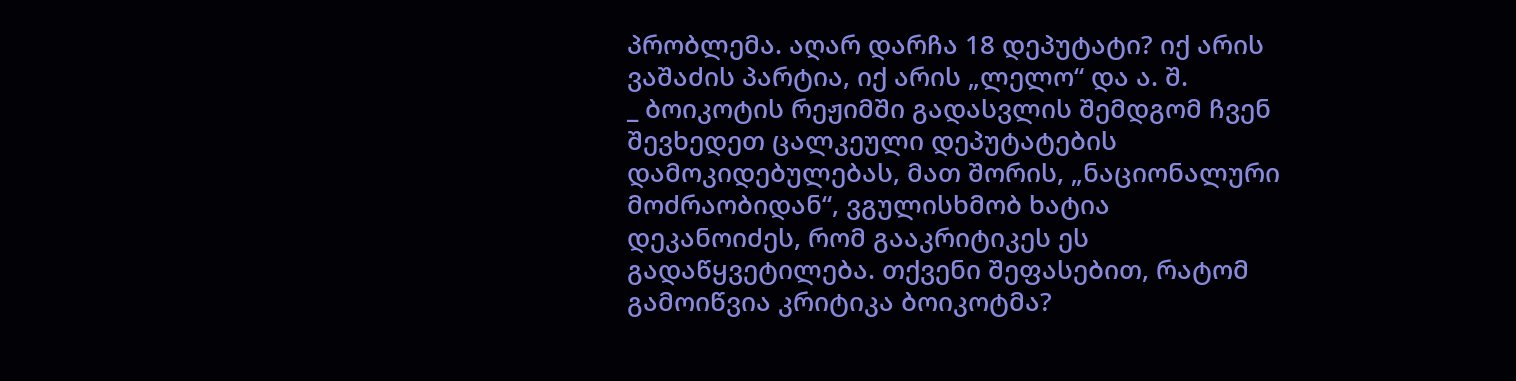პრობლემა. აღარ დარჩა 18 დეპუტატი? იქ არის ვაშაძის პარტია, იქ არის „ლელო“ და ა. შ.
_ ბოიკოტის რეჟიმში გადასვლის შემდგომ ჩვენ შევხედეთ ცალკეული დეპუტატების დამოკიდებულებას, მათ შორის, „ნაციონალური მოძრაობიდან“, ვგულისხმობ ხატია დეკანოიძეს, რომ გააკრიტიკეს ეს გადაწყვეტილება. თქვენი შეფასებით, რატომ გამოიწვია კრიტიკა ბოიკოტმა?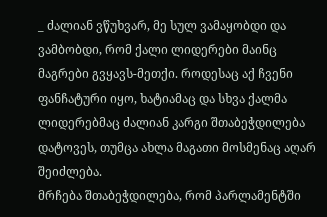_ ძალიან ვწუხვარ, მე სულ ვამაყობდი და ვამბობდი, რომ ქალი ლიდერები მაინც მაგრები გვყავს-მეთქი. როდესაც აქ ჩვენი ფანჩატური იყო, ხატიამაც და სხვა ქალმა ლიდერებმაც ძალიან კარგი შთაბეჭდილება დატოვეს, თუმცა ახლა მაგათი მოსმენაც აღარ შეიძლება.
მრჩება შთაბეჭდილება, რომ პარლამენტში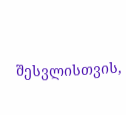შესვლისთვის,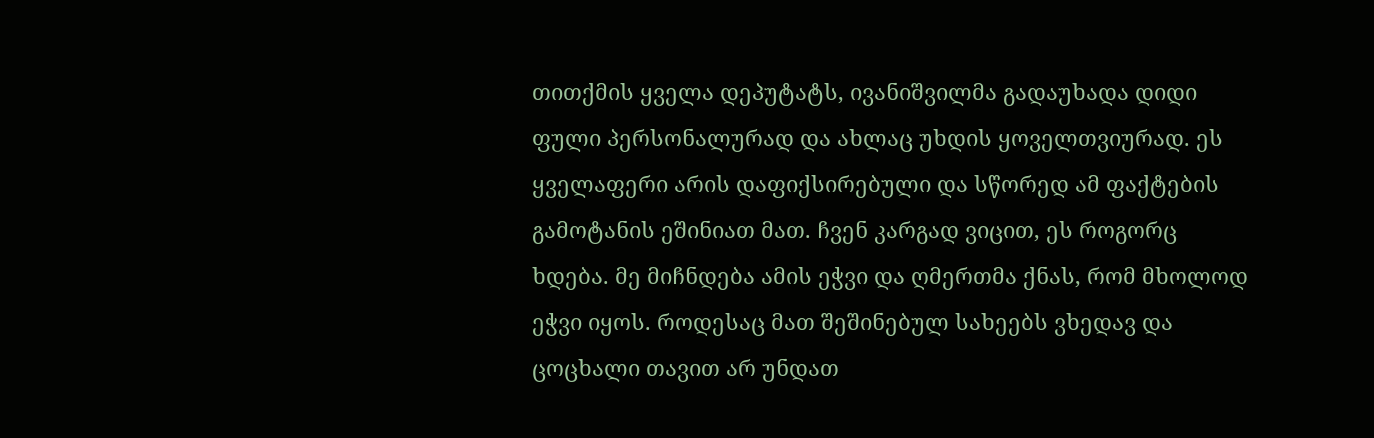თითქმის ყველა დეპუტატს, ივანიშვილმა გადაუხადა დიდი ფული პერსონალურად და ახლაც უხდის ყოველთვიურად. ეს ყველაფერი არის დაფიქსირებული და სწორედ ამ ფაქტების გამოტანის ეშინიათ მათ. ჩვენ კარგად ვიცით, ეს როგორც ხდება. მე მიჩნდება ამის ეჭვი და ღმერთმა ქნას, რომ მხოლოდ ეჭვი იყოს. როდესაც მათ შეშინებულ სახეებს ვხედავ და ცოცხალი თავით არ უნდათ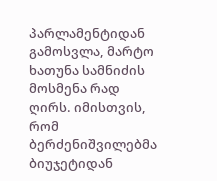პარლამენტიდან გამოსვლა, მარტო ხათუნა სამნიძის მოსმენა რად ღირს. იმისთვის, რომ ბერძენიშვილებმა ბიუჯეტიდან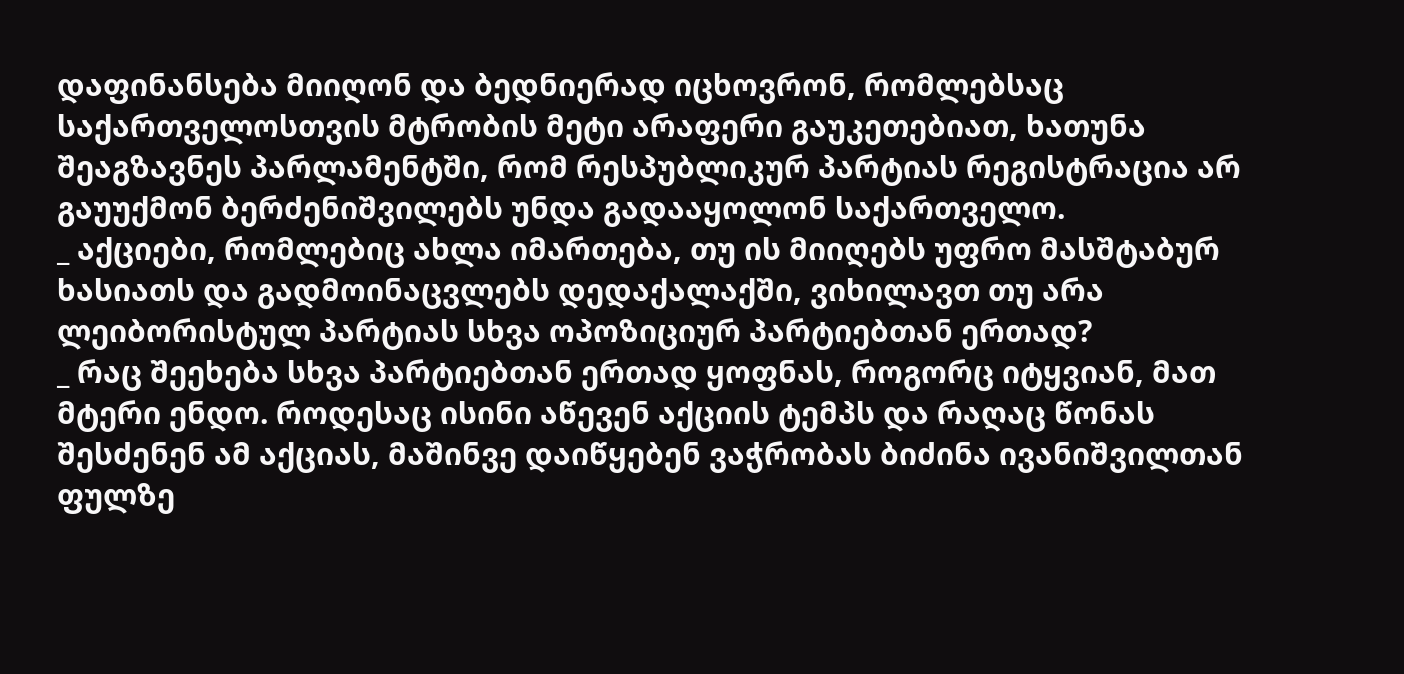დაფინანსება მიიღონ და ბედნიერად იცხოვრონ, რომლებსაც საქართველოსთვის მტრობის მეტი არაფერი გაუკეთებიათ, ხათუნა შეაგზავნეს პარლამენტში, რომ რესპუბლიკურ პარტიას რეგისტრაცია არ გაუუქმონ ბერძენიშვილებს უნდა გადააყოლონ საქართველო.
_ აქციები, რომლებიც ახლა იმართება, თუ ის მიიღებს უფრო მასშტაბურ ხასიათს და გადმოინაცვლებს დედაქალაქში, ვიხილავთ თუ არა ლეიბორისტულ პარტიას სხვა ოპოზიციურ პარტიებთან ერთად?
_ რაც შეეხება სხვა პარტიებთან ერთად ყოფნას, როგორც იტყვიან, მათ მტერი ენდო. როდესაც ისინი აწევენ აქციის ტემპს და რაღაც წონას შესძენენ ამ აქციას, მაშინვე დაიწყებენ ვაჭრობას ბიძინა ივანიშვილთან ფულზე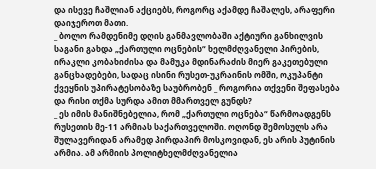და ისევე ჩაშლიან აქციებს, როგორც აქამდე ჩაშალეს, არაფერი დაიჯეროთ მათი.
_ ბოლო რამდენიმე დღის განმავლობაში აქტიური განხილვის საგანი გახდა „ქართული ოცნების“ ხელმძღვანელი პირების, ირაკლი კობახიძისა და მამუკა მდინარაძის მიერ გაკეთებული განცხადებები, სადაც ისინი რუსეთ-უკრაინის ომში, ოკუპანტი ქვეყნის უპირატესობაზე საუბრობენ _ როგორია თქვენი შეფასება და რისი თქმა სურდა ამით მმართველ გუნდს?
_ ეს იმის მანიშნებელია, რომ „ქართული ოცნება“ წარმოადგენს რუსეთის მე-11 არმიას საქართველოში. ოღონდ შემოსულს არა შულავერიდან არამედ პირდაპირ მოსკოვიდან, ეს არის პუტინის არმია. ამ არმიის პოლიტხელმძღვანელია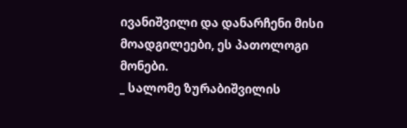ივანიშვილი და დანარჩენი მისი მოადგილეები, ეს პათოლოგი მონები.
_ სალომე ზურაბიშვილის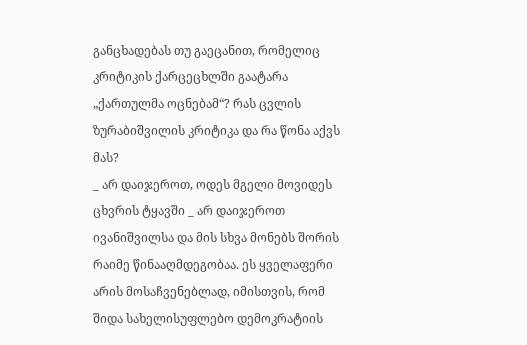განცხადებას თუ გაეცანით, რომელიც კრიტიკის ქარცეცხლში გაატარა „ქართულმა ოცნებამ“? რას ცვლის ზურაბიშვილის კრიტიკა და რა წონა აქვს მას?
_ არ დაიჯეროთ, ოდეს მგელი მოვიდეს ცხვრის ტყავში _ არ დაიჯეროთ ივანიშვილსა და მის სხვა მონებს შორის რაიმე წინააღმდეგობაა. ეს ყველაფერი არის მოსაჩვენებლად, იმისთვის, რომ შიდა სახელისუფლებო დემოკრატიის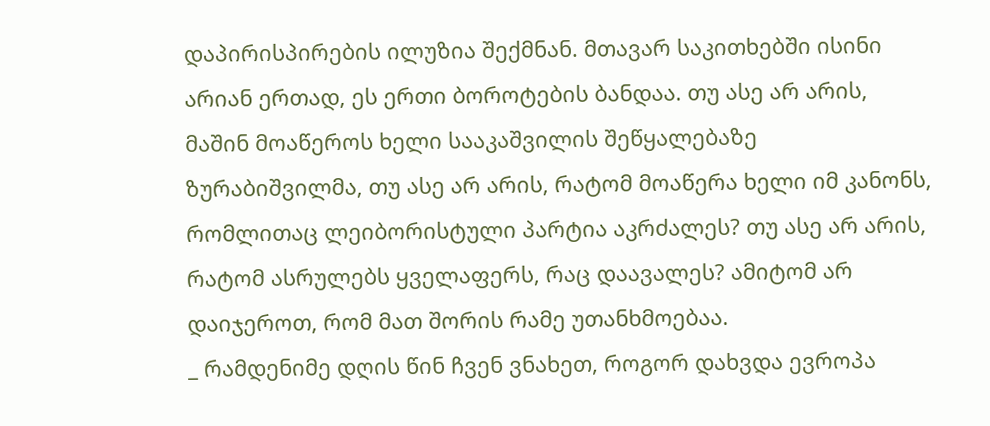დაპირისპირების ილუზია შექმნან. მთავარ საკითხებში ისინი არიან ერთად, ეს ერთი ბოროტების ბანდაა. თუ ასე არ არის, მაშინ მოაწეროს ხელი სააკაშვილის შეწყალებაზე ზურაბიშვილმა, თუ ასე არ არის, რატომ მოაწერა ხელი იმ კანონს, რომლითაც ლეიბორისტული პარტია აკრძალეს? თუ ასე არ არის, რატომ ასრულებს ყველაფერს, რაც დაავალეს? ამიტომ არ დაიჯეროთ, რომ მათ შორის რამე უთანხმოებაა.
_ რამდენიმე დღის წინ ჩვენ ვნახეთ, როგორ დახვდა ევროპა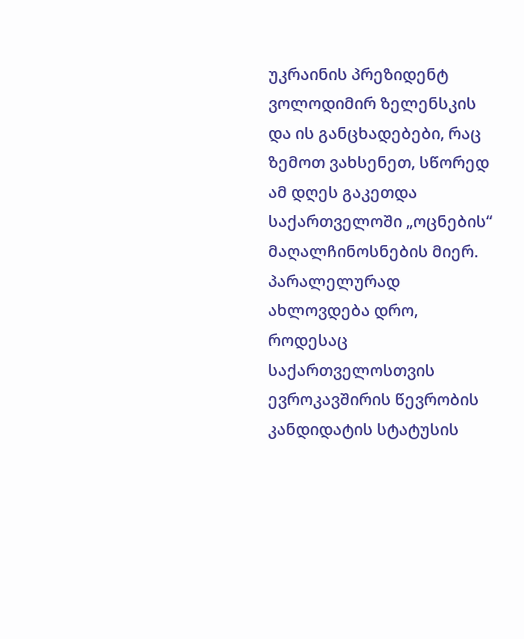უკრაინის პრეზიდენტ ვოლოდიმირ ზელენსკის და ის განცხადებები, რაც ზემოთ ვახსენეთ, სწორედ ამ დღეს გაკეთდა საქართველოში „ოცნების“ მაღალჩინოსნების მიერ. პარალელურად ახლოვდება დრო, როდესაც საქართველოსთვის ევროკავშირის წევრობის კანდიდატის სტატუსის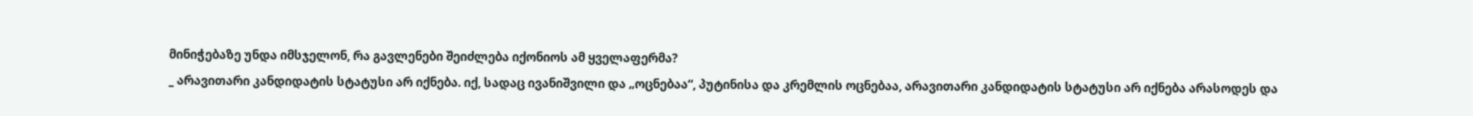მინიჭებაზე უნდა იმსჯელონ, რა გავლენები შეიძლება იქონიოს ამ ყველაფერმა?
_ არავითარი კანდიდატის სტატუსი არ იქნება. იქ, სადაც ივანიშვილი და „ოცნებაა“, პუტინისა და კრემლის ოცნებაა, არავითარი კანდიდატის სტატუსი არ იქნება არასოდეს და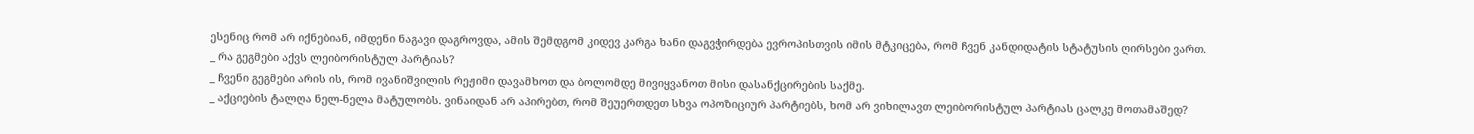ესენიც რომ არ იქნებიან, იმდენი ნაგავი დაგროვდა, ამის შემდგომ კიდევ კარგა ხანი დაგვჭირდება ევროპისთვის იმის მტკიცება, რომ ჩვენ კანდიდატის სტატუსის ღირსები ვართ.
_ რა გეგმები აქვს ლეიბორისტულ პარტიას?
_ ჩვენი გეგმები არის ის, რომ ივანიშვილის რეჟიმი დავამხოთ და ბოლომდე მივიყვანოთ მისი დასანქცირების საქმე.
_ აქციების ტალღა ნელ-ნელა მატულობს. ვინაიდან არ აპირებთ, რომ შეუერთდეთ სხვა ოპოზიციურ პარტიებს, ხომ არ ვიხილავთ ლეიბორისტულ პარტიას ცალკე მოთამაშედ?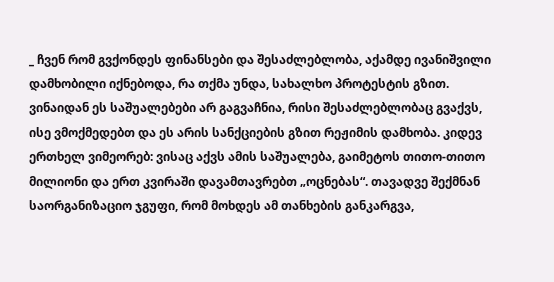_ ჩვენ რომ გვქონდეს ფინანსები და შესაძლებლობა, აქამდე ივანიშვილი დამხობილი იქნებოდა, რა თქმა უნდა, სახალხო პროტესტის გზით. ვინაიდან ეს საშუალებები არ გაგვაჩნია, რისი შესაძლებლობაც გვაქვს, ისე ვმოქმედებთ და ეს არის სანქციების გზით რეჟიმის დამხობა. კიდევ ერთხელ ვიმეორებ: ვისაც აქვს ამის საშუალება, გაიმეტოს თითო-თითო მილიონი და ერთ კვირაში დავამთავრებთ „ოცნებას“. თავადვე შექმნან საორგანიზაციო ჯგუფი, რომ მოხდეს ამ თანხების განკარგვა,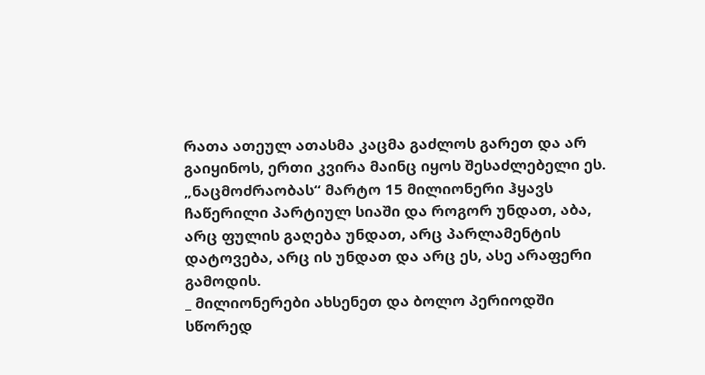რათა ათეულ ათასმა კაცმა გაძლოს გარეთ და არ გაიყინოს, ერთი კვირა მაინც იყოს შესაძლებელი ეს. „ნაცმოძრაობას“ მარტო 15 მილიონერი ჰყავს ჩაწერილი პარტიულ სიაში და როგორ უნდათ, აბა, არც ფულის გაღება უნდათ, არც პარლამენტის დატოვება, არც ის უნდათ და არც ეს, ასე არაფერი გამოდის.
_ მილიონერები ახსენეთ და ბოლო პერიოდში სწორედ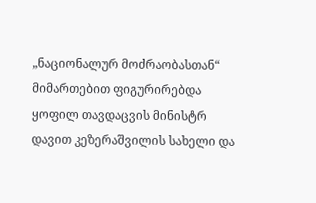„ნაციონალურ მოძრაობასთან“ მიმართებით ფიგურირებდა ყოფილ თავდაცვის მინისტრ დავით კეზერაშვილის სახელი და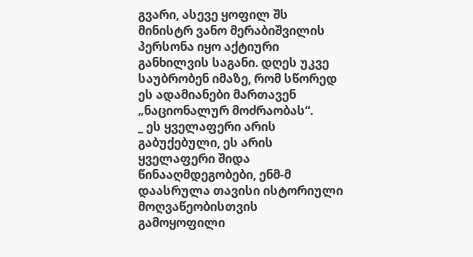გვარი, ასევე ყოფილ შს მინისტრ ვანო მერაბიშვილის პერსონა იყო აქტიური განხილვის საგანი. დღეს უკვე საუბრობენ იმაზე, რომ სწორედ ეს ადამიანები მართავენ „ნაციონალურ მოძრაობას“.
_ ეს ყველაფერი არის გაბუქებული, ეს არის ყველაფერი შიდა წინააღმდეგობები, ენმ-მ დაასრულა თავისი ისტორიული მოღვაწეობისთვის გამოყოფილი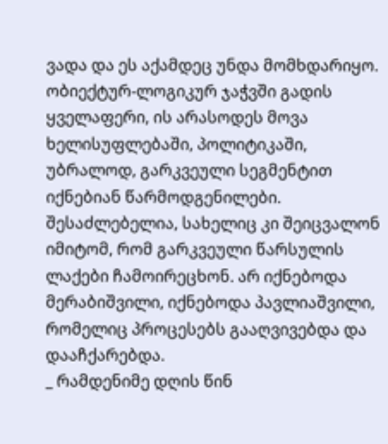ვადა და ეს აქამდეც უნდა მომხდარიყო. ობიექტურ-ლოგიკურ ჯაჭვში გადის ყველაფერი, ის არასოდეს მოვა ხელისუფლებაში, პოლიტიკაში, უბრალოდ, გარკვეული სეგმენტით იქნებიან წარმოდგენილები. შესაძლებელია, სახელიც კი შეიცვალონ იმიტომ, რომ გარკვეული წარსულის ლაქები ჩამოირეცხონ. არ იქნებოდა მერაბიშვილი, იქნებოდა პავლიაშვილი, რომელიც პროცესებს გააღვივებდა და დააჩქარებდა.
_ რამდენიმე დღის წინ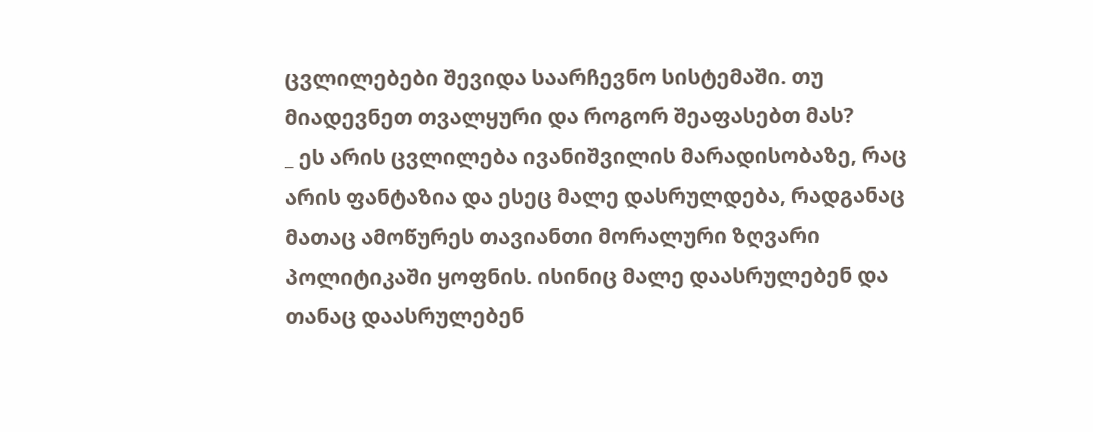ცვლილებები შევიდა საარჩევნო სისტემაში. თუ მიადევნეთ თვალყური და როგორ შეაფასებთ მას?
_ ეს არის ცვლილება ივანიშვილის მარადისობაზე, რაც არის ფანტაზია და ესეც მალე დასრულდება, რადგანაც მათაც ამოწურეს თავიანთი მორალური ზღვარი პოლიტიკაში ყოფნის. ისინიც მალე დაასრულებენ და თანაც დაასრულებენ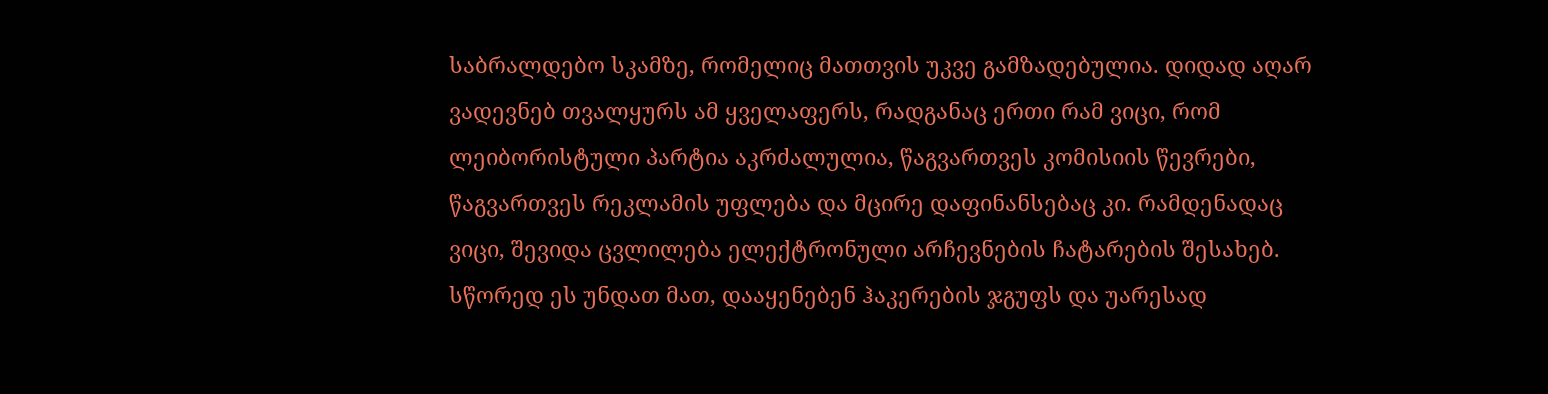საბრალდებო სკამზე, რომელიც მათთვის უკვე გამზადებულია. დიდად აღარ ვადევნებ თვალყურს ამ ყველაფერს, რადგანაც ერთი რამ ვიცი, რომ ლეიბორისტული პარტია აკრძალულია, წაგვართვეს კომისიის წევრები, წაგვართვეს რეკლამის უფლება და მცირე დაფინანსებაც კი. რამდენადაც ვიცი, შევიდა ცვლილება ელექტრონული არჩევნების ჩატარების შესახებ. სწორედ ეს უნდათ მათ, დააყენებენ ჰაკერების ჯგუფს და უარესად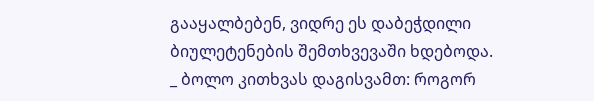გააყალბებენ, ვიდრე ეს დაბეჭდილი ბიულეტენების შემთხვევაში ხდებოდა.
_ ბოლო კითხვას დაგისვამთ: როგორ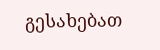გესახებათ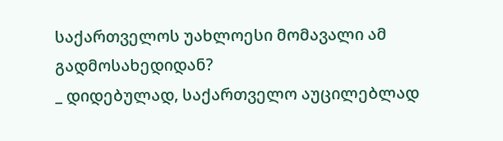საქართველოს უახლოესი მომავალი ამ გადმოსახედიდან?
_ დიდებულად, საქართველო აუცილებლად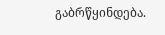გაბრწყინდება.